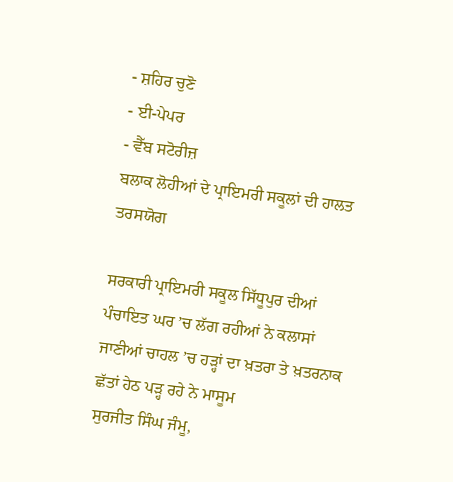- ਸ਼ਹਿਰ ਚੁਣੋ
- ਈ-ਪੇਪਰ
- ਵੈੱਬ ਸਟੋਰੀਜ਼
ਬਲਾਕ ਲੋਹੀਆਂ ਦੇ ਪ੍ਰਾਇਮਰੀ ਸਕੂਲਾਂ ਦੀ ਹਾਲਤ ਤਰਸਯੋਗ

ਸਰਕਾਰੀ ਪ੍ਰਾਇਮਰੀ ਸਕੂਲ ਸਿੱਧੂਪੁਰ ਦੀਆਂ ਪੰਚਾਇਤ ਘਰ ’ਚ ਲੱਗ ਰਹੀਆਂ ਨੇ ਕਲਾਸਾਂ
ਜਾਣੀਆਂ ਚਾਹਲ ’ਚ ਹੜ੍ਹਾਂ ਦਾ ਖ਼ਤਰਾ ਤੇ ਖ਼ਤਰਨਾਕ ਛੱਤਾਂ ਹੇਠ ਪੜ੍ਹ ਰਹੇ ਨੇ ਮਾਸੂਮ
ਸੁਰਜੀਤ ਸਿੰਘ ਜੰਮੂ,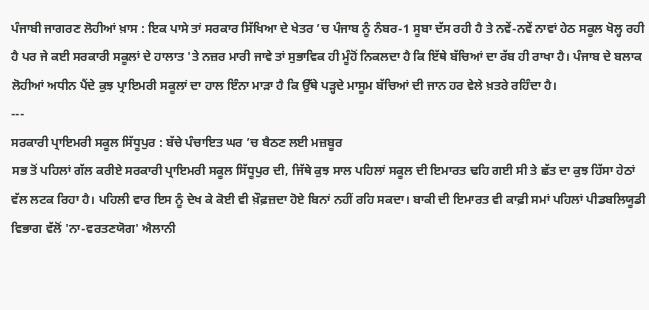ਪੰਜਾਬੀ ਜਾਗਰਣ ਲੋਹੀਆਂ ਖ਼ਾਸ : ਇਕ ਪਾਸੇ ਤਾਂ ਸਰਕਾਰ ਸਿੱਖਿਆ ਦੇ ਖੇਤਰ ’ਚ ਪੰਜਾਬ ਨੂੰ ਨੰਬਰ-1 ਸੂਬਾ ਦੱਸ ਰਹੀ ਹੈ ਤੇ ਨਵੇਂ-ਨਵੇਂ ਨਾਵਾਂ ਹੇਠ ਸਕੂਲ ਖੋਲ੍ਹ ਰਹੀ ਹੈ ਪਰ ਜੇ ਕਈ ਸਰਕਾਰੀ ਸਕੂਲਾਂ ਦੇ ਹਾਲਾਤ 'ਤੇ ਨਜ਼ਰ ਮਾਰੀ ਜਾਵੇ ਤਾਂ ਸੁਭਾਵਿਕ ਹੀ ਮੂੰਹੋਂ ਨਿਕਲਦਾ ਹੈ ਕਿ ਇੱਥੇ ਬੱਚਿਆਂ ਦਾ ਰੱਬ ਹੀ ਰਾਖਾ ਹੈ। ਪੰਜਾਬ ਦੇ ਬਲਾਕ ਲੋਹੀਆਂ ਅਧੀਨ ਪੈਂਦੇ ਕੁਝ ਪ੍ਰਾਇਮਰੀ ਸਕੂਲਾਂ ਦਾ ਹਾਲ ਇੰਨਾ ਮਾੜਾ ਹੈ ਕਿ ਉੱਥੇ ਪੜ੍ਹਦੇ ਮਾਸੂਮ ਬੱਚਿਆਂ ਦੀ ਜਾਨ ਹਰ ਵੇਲੇ ਖ਼ਤਰੇ ਰਹਿੰਦਾ ਹੈ।
---
ਸਰਕਾਰੀ ਪ੍ਰਾਇਮਰੀ ਸਕੂਲ ਸਿੱਧੂਪੁਰ : ਬੱਚੇ ਪੰਚਾਇਤ ਘਰ ’ਚ ਬੈਠਣ ਲਈ ਮਜ਼ਬੂਰ
ਸਭ ਤੋਂ ਪਹਿਲਾਂ ਗੱਲ ਕਰੀਏ ਸਰਕਾਰੀ ਪ੍ਰਾਇਮਰੀ ਸਕੂਲ ਸਿੱਧੂਪੁਰ ਦੀ, ਜਿੱਥੇ ਕੁਝ ਸਾਲ ਪਹਿਲਾਂ ਸਕੂਲ ਦੀ ਇਮਾਰਤ ਢਹਿ ਗਈ ਸੀ ਤੇ ਛੱਤ ਦਾ ਕੁਝ ਹਿੱਸਾ ਹੇਠਾਂ ਵੱਲ ਲਟਕ ਰਿਹਾ ਹੈ। ਪਹਿਲੀ ਵਾਰ ਇਸ ਨੂੰ ਦੇਖ ਕੇ ਕੋਈ ਵੀ ਖ਼ੌਫ਼ਜ਼ਦਾ ਹੋਏ ਬਿਨਾਂ ਨਹੀਂ ਰਹਿ ਸਕਦਾ। ਬਾਕੀ ਦੀ ਇਮਾਰਤ ਵੀ ਕਾਫ਼ੀ ਸਮਾਂ ਪਹਿਲਾਂ ਪੀਡਬਲਿਯੂਡੀ ਵਿਭਾਗ ਵੱਲੋਂ 'ਨਾ-ਵਰਤਣਯੋਗ' ਐਲਾਨੀ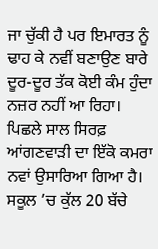ਜਾ ਚੁੱਕੀ ਹੈ ਪਰ ਇਮਾਰਤ ਨੂੰ ਢਾਹ ਕੇ ਨਵੀਂ ਬਣਾਉਣ ਬਾਰੇ ਦੂਰ-ਦੂਰ ਤੱਕ ਕੋਈ ਕੰਮ ਹੁੰਦਾ ਨਜ਼ਰ ਨਹੀਂ ਆ ਰਿਹਾ।
ਪਿਛਲੇ ਸਾਲ ਸਿਰਫ਼ ਆਂਗਣਵਾੜੀ ਦਾ ਇੱਕੋ ਕਮਰਾ ਨਵਾਂ ਉਸਾਰਿਆ ਗਿਆ ਹੈ। ਸਕੂਲ ’ਚ ਕੁੱਲ 20 ਬੱਚੇ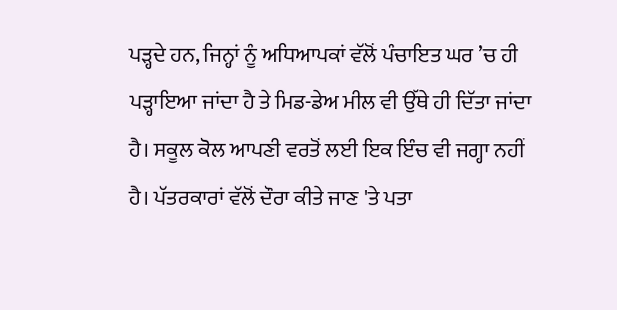ਪੜ੍ਹਦੇ ਹਨ, ਜਿਨ੍ਹਾਂ ਨੂੰ ਅਧਿਆਪਕਾਂ ਵੱਲੋਂ ਪੰਚਾਇਤ ਘਰ ’ਚ ਹੀ ਪੜ੍ਹਾਇਆ ਜਾਂਦਾ ਹੈ ਤੇ ਮਿਡ-ਡੇਅ ਮੀਲ ਵੀ ਉੱਥੇ ਹੀ ਦਿੱਤਾ ਜਾਂਦਾ ਹੈ। ਸਕੂਲ ਕੋਲ ਆਪਣੀ ਵਰਤੋਂ ਲਈ ਇਕ ਇੰਚ ਵੀ ਜਗ੍ਹਾ ਨਹੀਂ ਹੈ। ਪੱਤਰਕਾਰਾਂ ਵੱਲੋਂ ਦੌਰਾ ਕੀਤੇ ਜਾਣ 'ਤੇ ਪਤਾ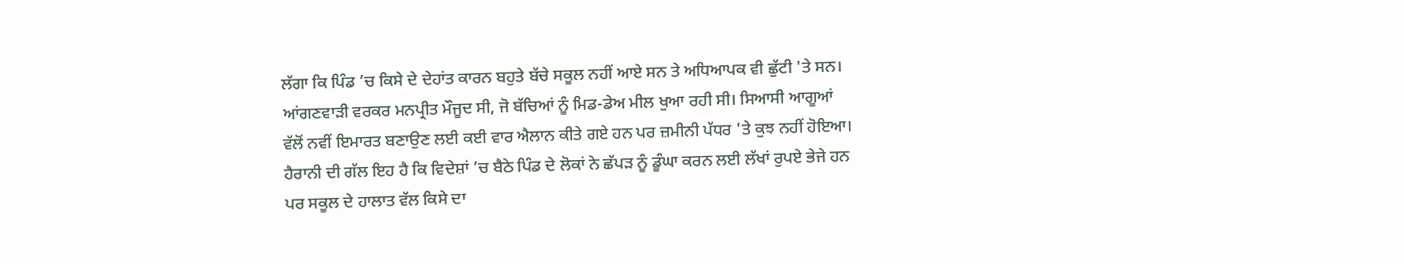ਲੱਗਾ ਕਿ ਪਿੰਡ ’ਚ ਕਿਸੇ ਦੇ ਦੇਹਾਂਤ ਕਾਰਨ ਬਹੁਤੇ ਬੱਚੇ ਸਕੂਲ ਨਹੀਂ ਆਏ ਸਨ ਤੇ ਅਧਿਆਪਕ ਵੀ ਛੁੱਟੀ 'ਤੇ ਸਨ। ਆਂਗਣਵਾੜੀ ਵਰਕਰ ਮਨਪ੍ਰੀਤ ਮੌਜੂਦ ਸੀ, ਜੋ ਬੱਚਿਆਂ ਨੂੰ ਮਿਡ-ਡੇਅ ਮੀਲ ਖੁਆ ਰਹੀ ਸੀ। ਸਿਆਸੀ ਆਗੂਆਂ ਵੱਲੋਂ ਨਵੀਂ ਇਮਾਰਤ ਬਣਾਉਣ ਲਈ ਕਈ ਵਾਰ ਐਲਾਨ ਕੀਤੇ ਗਏ ਹਨ ਪਰ ਜ਼ਮੀਨੀ ਪੱਧਰ 'ਤੇ ਕੁਝ ਨਹੀਂ ਹੋਇਆ। ਹੈਰਾਨੀ ਦੀ ਗੱਲ ਇਹ ਹੈ ਕਿ ਵਿਦੇਸ਼ਾਂ ’ਚ ਬੈਠੇ ਪਿੰਡ ਦੇ ਲੋਕਾਂ ਨੇ ਛੱਪੜ ਨੂੰ ਡੂੰਘਾ ਕਰਨ ਲਈ ਲੱਖਾਂ ਰੁਪਏ ਭੇਜੇ ਹਨ ਪਰ ਸਕੂਲ ਦੇ ਹਾਲਾਤ ਵੱਲ ਕਿਸੇ ਦਾ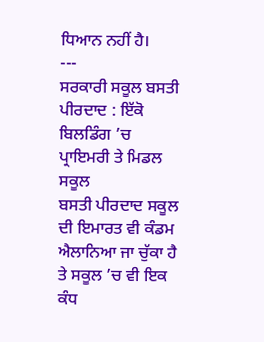ਧਿਆਨ ਨਹੀਂ ਹੈ।
---
ਸਰਕਾਰੀ ਸਕੂਲ ਬਸਤੀ ਪੀਰਦਾਦ : ਇੱਕੋ ਬਿਲਡਿੰਗ ’ਚ ਪ੍ਰਾਇਮਰੀ ਤੇ ਮਿਡਲ ਸਕੂਲ
ਬਸਤੀ ਪੀਰਦਾਦ ਸਕੂਲ ਦੀ ਇਮਾਰਤ ਵੀ ਕੰਡਮ ਐਲਾਨਿਆ ਜਾ ਚੁੱਕਾ ਹੈ ਤੇ ਸਕੂਲ ’ਚ ਵੀ ਇਕ ਕੰਧ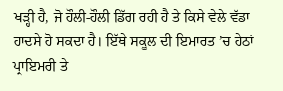ਖੜ੍ਹੀ ਹੈ, ਜੋ ਹੌਲੀ-ਹੌਲੀ ਡਿੱਗ ਰਹੀ ਹੈ ਤੇ ਕਿਸੇ ਵੇਲੇ ਵੱਡਾ ਹਾਦਸੇ ਹੋ ਸਕਦਾ ਹੈ। ਇੱਥੇ ਸਕੂਲ ਦੀ ਇਮਾਰਤ ’ਚ ਹੇਠਾਂ ਪ੍ਰਾਇਮਰੀ ਤੇ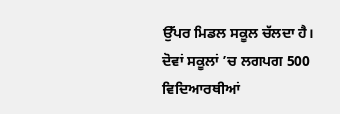ਉੱਪਰ ਮਿਡਲ ਸਕੂਲ ਚੱਲਦਾ ਹੈ। ਦੋਵਾਂ ਸਕੂਲਾਂ ’ਚ ਲਗਪਗ 500 ਵਿਦਿਆਰਥੀਆਂ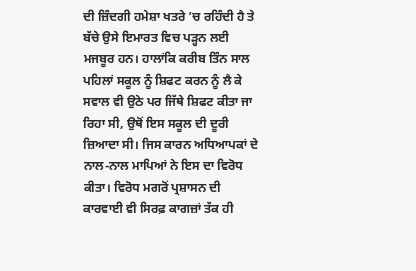ਦੀ ਜ਼ਿੰਦਗੀ ਹਮੇਸ਼ਾ ਖਤਰੇ ’ਚ ਰਹਿੰਦੀ ਹੈ ਤੇ ਬੱਚੇ ਉਸੇ ਇਮਾਰਤ ਵਿਚ ਪੜ੍ਹਨ ਲਈ ਮਜਬੂਰ ਹਨ। ਹਾਲਾਂਕਿ ਕਰੀਬ ਤਿੰਨ ਸਾਲ ਪਹਿਲਾਂ ਸਕੂਲ ਨੂੰ ਸ਼ਿਫਟ ਕਰਨ ਨੂੰ ਲੈ ਕੇ ਸਵਾਲ ਵੀ ਉਠੇ ਪਰ ਜਿੱਥੇ ਸ਼ਿਫਟ ਕੀਤਾ ਜਾ ਰਿਹਾ ਸੀ, ਉਥੋਂ ਇਸ ਸਕੂਲ ਦੀ ਦੂਰੀ ਜ਼ਿਆਦਾ ਸੀ। ਜਿਸ ਕਾਰਨ ਅਧਿਆਪਕਾਂ ਦੇ ਨਾਲ-ਨਾਲ ਮਾਪਿਆਂ ਨੇ ਇਸ ਦਾ ਵਿਰੋਧ ਕੀਤਾ। ਵਿਰੋਧ ਮਗਰੋਂ ਪ੍ਰਸ਼ਾਸਨ ਦੀ ਕਾਰਵਾਈ ਵੀ ਸਿਰਫ਼ ਕਾਗਜ਼ਾਂ ਤੱਕ ਹੀ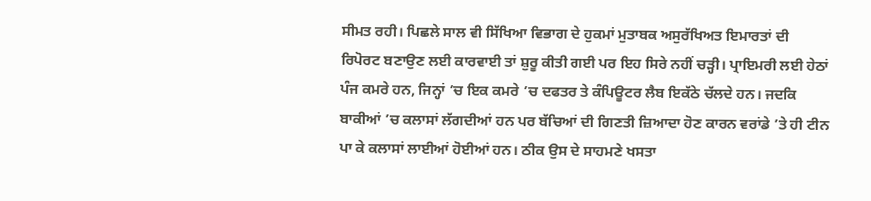ਸੀਮਤ ਰਹੀ। ਪਿਛਲੇ ਸਾਲ ਵੀ ਸਿੱਖਿਆ ਵਿਭਾਗ ਦੇ ਹੁਕਮਾਂ ਮੁਤਾਬਕ ਅਸੁਰੱਖਿਅਤ ਇਮਾਰਤਾਂ ਦੀ ਰਿਪੋਰਟ ਬਣਾਉਣ ਲਈ ਕਾਰਵਾਈ ਤਾਂ ਸ਼ੁਰੂ ਕੀਤੀ ਗਈ ਪਰ ਇਹ ਸਿਰੇ ਨਹੀਂ ਚੜ੍ਹੀ। ਪ੍ਰਾਇਮਰੀ ਲਈ ਹੇਠਾਂ ਪੰਜ ਕਮਰੇ ਹਨ, ਜਿਨ੍ਹਾਂ ’ਚ ਇਕ ਕਮਰੇ ’ਚ ਦਫਤਰ ਤੇ ਕੰਪਿਊਟਰ ਲੈਬ ਇਕੱਠੇ ਚੱਲਦੇ ਹਨ। ਜਦਕਿ ਬਾਕੀਆਂ ’ਚ ਕਲਾਸਾਂ ਲੱਗਦੀਆਂ ਹਨ ਪਰ ਬੱਚਿਆਂ ਦੀ ਗਿਣਤੀ ਜ਼ਿਆਦਾ ਹੋਣ ਕਾਰਨ ਵਰਾਂਡੇ ’ਤੇ ਹੀ ਟੀਨ ਪਾ ਕੇ ਕਲਾਸਾਂ ਲਾਈਆਂ ਹੋਈਆਂ ਹਨ। ਠੀਕ ਉਸ ਦੇ ਸਾਹਮਣੇ ਖਸਤਾ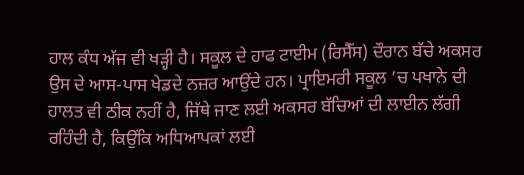ਹਾਲ ਕੰਧ ਅੱਜ ਵੀ ਖੜ੍ਹੀ ਹੈ। ਸਕੂਲ ਦੇ ਹਾਫ ਟਾਈਮ (ਰਿਸੈੱਸ) ਦੌਰਾਨ ਬੱਚੇ ਅਕਸਰ ਉਸ ਦੇ ਆਸ-ਪਾਸ ਖੇਡਦੇ ਨਜ਼ਰ ਆਉਂਦੇ ਹਨ। ਪ੍ਰਾਇਮਰੀ ਸਕੂਲ ’ਚ ਪਖਾਨੇ ਦੀ ਹਾਲਤ ਵੀ ਠੀਕ ਨਹੀਂ ਹੈ, ਜਿੱਥੇ ਜਾਣ ਲਈ ਅਕਸਰ ਬੱਚਿਆਂ ਦੀ ਲਾਈਨ ਲੱਗੀ ਰਹਿੰਦੀ ਹੈ, ਕਿਉਂਕਿ ਅਧਿਆਪਕਾਂ ਲਈ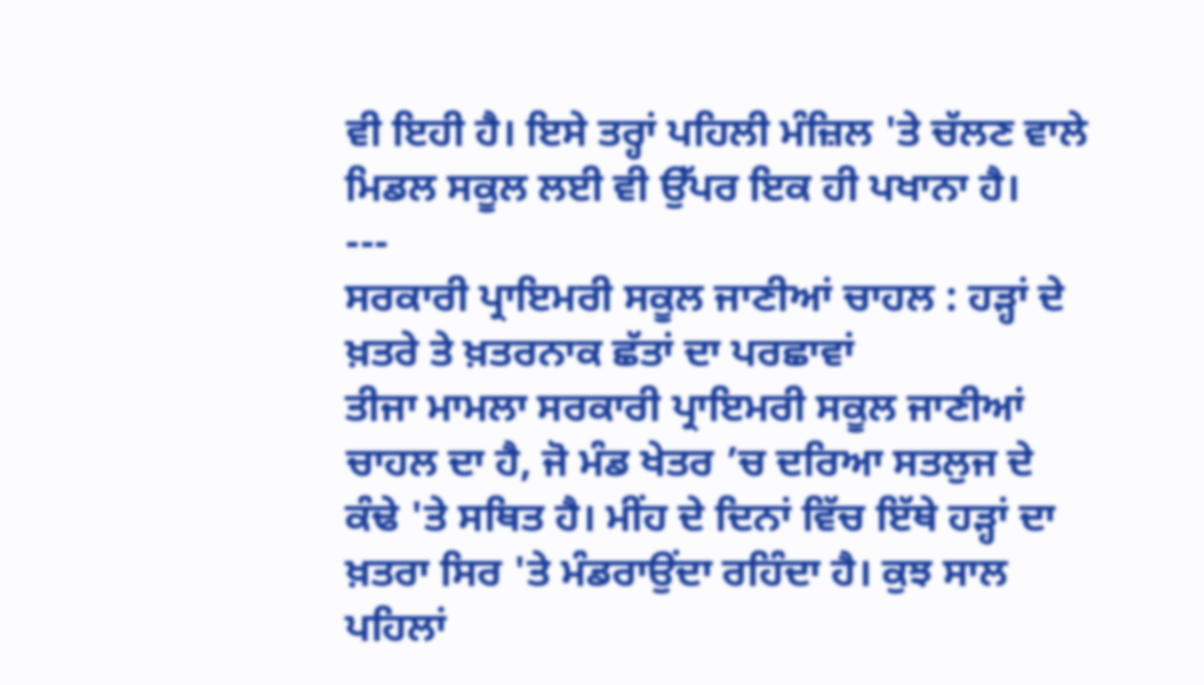ਵੀ ਇਹੀ ਹੈ। ਇਸੇ ਤਰ੍ਹਾਂ ਪਹਿਲੀ ਮੰਜ਼ਿਲ 'ਤੇ ਚੱਲਣ ਵਾਲੇ ਮਿਡਲ ਸਕੂਲ ਲਈ ਵੀ ਉੱਪਰ ਇਕ ਹੀ ਪਖਾਨਾ ਹੈ।
---
ਸਰਕਾਰੀ ਪ੍ਰਾਇਮਰੀ ਸਕੂਲ ਜਾਣੀਆਂ ਚਾਹਲ : ਹੜ੍ਹਾਂ ਦੇ ਖ਼ਤਰੇ ਤੇ ਖ਼ਤਰਨਾਕ ਛੱਤਾਂ ਦਾ ਪਰਛਾਵਾਂ
ਤੀਜਾ ਮਾਮਲਾ ਸਰਕਾਰੀ ਪ੍ਰਾਇਮਰੀ ਸਕੂਲ ਜਾਣੀਆਂ ਚਾਹਲ ਦਾ ਹੈ, ਜੋ ਮੰਡ ਖੇਤਰ ’ਚ ਦਰਿਆ ਸਤਲੁਜ ਦੇ ਕੰਢੇ 'ਤੇ ਸਥਿਤ ਹੈ। ਮੀਂਹ ਦੇ ਦਿਨਾਂ ਵਿੱਚ ਇੱਥੇ ਹੜ੍ਹਾਂ ਦਾ ਖ਼ਤਰਾ ਸਿਰ 'ਤੇ ਮੰਡਰਾਉਂਦਾ ਰਹਿੰਦਾ ਹੈ। ਕੁਝ ਸਾਲ ਪਹਿਲਾਂ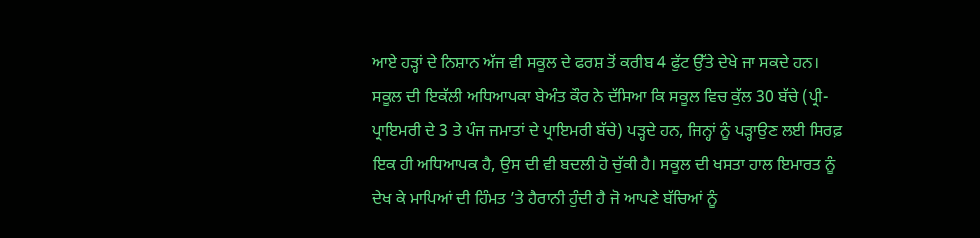ਆਏ ਹੜ੍ਹਾਂ ਦੇ ਨਿਸ਼ਾਨ ਅੱਜ ਵੀ ਸਕੂਲ ਦੇ ਫਰਸ਼ ਤੋਂ ਕਰੀਬ 4 ਫੁੱਟ ਉੱਤੇ ਦੇਖੇ ਜਾ ਸਕਦੇ ਹਨ।
ਸਕੂਲ ਦੀ ਇਕੱਲੀ ਅਧਿਆਪਕਾ ਬੇਅੰਤ ਕੌਰ ਨੇ ਦੱਸਿਆ ਕਿ ਸਕੂਲ ਵਿਚ ਕੁੱਲ 30 ਬੱਚੇ (ਪ੍ਰੀ-ਪ੍ਰਾਇਮਰੀ ਦੇ 3 ਤੇ ਪੰਜ ਜਮਾਤਾਂ ਦੇ ਪ੍ਰਾਇਮਰੀ ਬੱਚੇ) ਪੜ੍ਹਦੇ ਹਨ, ਜਿਨ੍ਹਾਂ ਨੂੰ ਪੜ੍ਹਾਉਣ ਲਈ ਸਿਰਫ਼ ਇਕ ਹੀ ਅਧਿਆਪਕ ਹੈ, ਉਸ ਦੀ ਵੀ ਬਦਲੀ ਹੋ ਚੁੱਕੀ ਹੈ। ਸਕੂਲ ਦੀ ਖਸਤਾ ਹਾਲ ਇਮਾਰਤ ਨੂੰ ਦੇਖ ਕੇ ਮਾਪਿਆਂ ਦੀ ਹਿੰਮਤ ’ਤੇ ਹੈਰਾਨੀ ਹੁੰਦੀ ਹੈ ਜੋ ਆਪਣੇ ਬੱਚਿਆਂ ਨੂੰ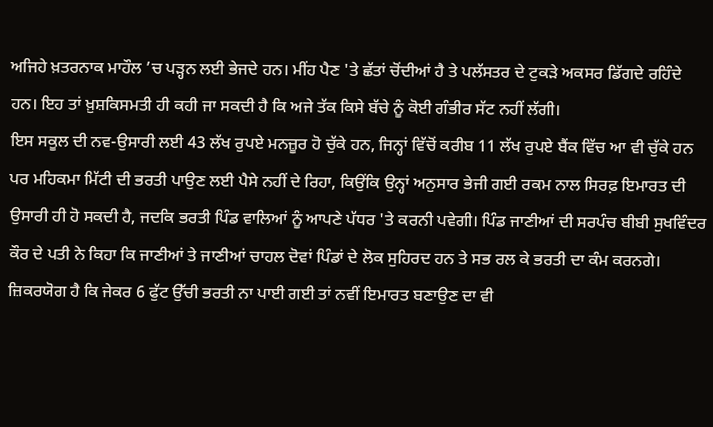ਅਜਿਹੇ ਖ਼ਤਰਨਾਕ ਮਾਹੌਲ ’ਚ ਪੜ੍ਹਨ ਲਈ ਭੇਜਦੇ ਹਨ। ਮੀਂਹ ਪੈਣ 'ਤੇ ਛੱਤਾਂ ਚੋਂਦੀਆਂ ਹੈ ਤੇ ਪਲੱਸਤਰ ਦੇ ਟੁਕੜੇ ਅਕਸਰ ਡਿੱਗਦੇ ਰਹਿੰਦੇ ਹਨ। ਇਹ ਤਾਂ ਖ਼ੁਸ਼ਕਿਸਮਤੀ ਹੀ ਕਹੀ ਜਾ ਸਕਦੀ ਹੈ ਕਿ ਅਜੇ ਤੱਕ ਕਿਸੇ ਬੱਚੇ ਨੂੰ ਕੋਈ ਗੰਭੀਰ ਸੱਟ ਨਹੀਂ ਲੱਗੀ।
ਇਸ ਸਕੂਲ ਦੀ ਨਵ-ਉਸਾਰੀ ਲਈ 43 ਲੱਖ ਰੁਪਏ ਮਨਜ਼ੂਰ ਹੋ ਚੁੱਕੇ ਹਨ, ਜਿਨ੍ਹਾਂ ਵਿੱਚੋਂ ਕਰੀਬ 11 ਲੱਖ ਰੁਪਏ ਬੈਂਕ ਵਿੱਚ ਆ ਵੀ ਚੁੱਕੇ ਹਨ ਪਰ ਮਹਿਕਮਾ ਮਿੱਟੀ ਦੀ ਭਰਤੀ ਪਾਉਣ ਲਈ ਪੈਸੇ ਨਹੀਂ ਦੇ ਰਿਹਾ, ਕਿਉਂਕਿ ਉਨ੍ਹਾਂ ਅਨੁਸਾਰ ਭੇਜੀ ਗਈ ਰਕਮ ਨਾਲ ਸਿਰਫ਼ ਇਮਾਰਤ ਦੀ ਉਸਾਰੀ ਹੀ ਹੋ ਸਕਦੀ ਹੈ, ਜਦਕਿ ਭਰਤੀ ਪਿੰਡ ਵਾਲਿਆਂ ਨੂੰ ਆਪਣੇ ਪੱਧਰ 'ਤੇ ਕਰਨੀ ਪਵੇਗੀ। ਪਿੰਡ ਜਾਣੀਆਂ ਦੀ ਸਰਪੰਚ ਬੀਬੀ ਸੁਖਵਿੰਦਰ ਕੌਰ ਦੇ ਪਤੀ ਨੇ ਕਿਹਾ ਕਿ ਜਾਣੀਆਂ ਤੇ ਜਾਣੀਆਂ ਚਾਹਲ ਦੋਵਾਂ ਪਿੰਡਾਂ ਦੇ ਲੋਕ ਸੁਹਿਰਦ ਹਨ ਤੇ ਸਭ ਰਲ ਕੇ ਭਰਤੀ ਦਾ ਕੰਮ ਕਰਨਗੇ। ਜ਼ਿਕਰਯੋਗ ਹੈ ਕਿ ਜੇਕਰ 6 ਫੁੱਟ ਉੱਚੀ ਭਰਤੀ ਨਾ ਪਾਈ ਗਈ ਤਾਂ ਨਵੀਂ ਇਮਾਰਤ ਬਣਾਉਣ ਦਾ ਵੀ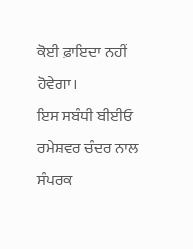ਕੋਈ ਫ਼ਾਇਦਾ ਨਹੀਂ ਹੋਵੇਗਾ।
ਇਸ ਸਬੰਧੀ ਬੀਈਓ ਰਮੇਸ਼ਵਰ ਚੰਦਰ ਨਾਲ ਸੰਪਰਕ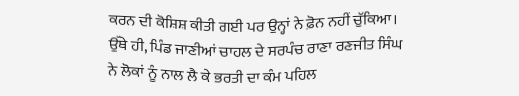ਕਰਨ ਦੀ ਕੋਸ਼ਿਸ਼ ਕੀਤੀ ਗਈ ਪਰ ਉਨ੍ਹਾਂ ਨੇ ਫ਼ੋਨ ਨਹੀਂ ਚੁੱਕਿਆ। ਉੱਥੇ ਹੀ, ਪਿੰਡ ਜਾਣੀਆਂ ਚਾਹਲ ਦੇ ਸਰਪੰਚ ਰਾਣਾ ਰਣਜੀਤ ਸਿੰਘ ਨੇ ਲੋਕਾਂ ਨੂੰ ਨਾਲ ਲੈ ਕੇ ਭਰਤੀ ਦਾ ਕੰਮ ਪਹਿਲ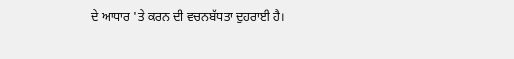ਦੇ ਆਧਾਰ 'ਤੇ ਕਰਨ ਦੀ ਵਚਨਬੱਧਤਾ ਦੁਹਰਾਈ ਹੈ।